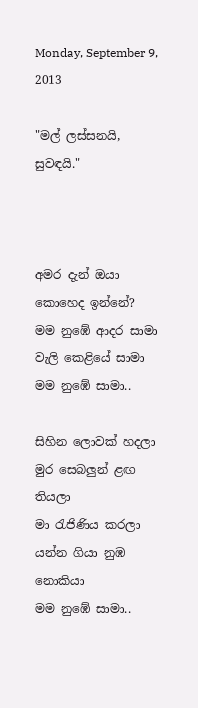Monday, September 9, 2013

"මල් ලස්සනයි, සුවඳයි."



අමර දැන් ඔයා කොහෙද ඉන්නේ?
මම නුඹේ ආදර සාමා
වැලි කෙළියේ සාමා
මම නුඹේ සාමා..

සිහින ලොවක් හදලා
මුර සෙබලුන් ළඟ තියලා
මා රැජිණිය කරලා
යන්න ගියා නුඹ නොකියා
මම නුඹේ සාමා..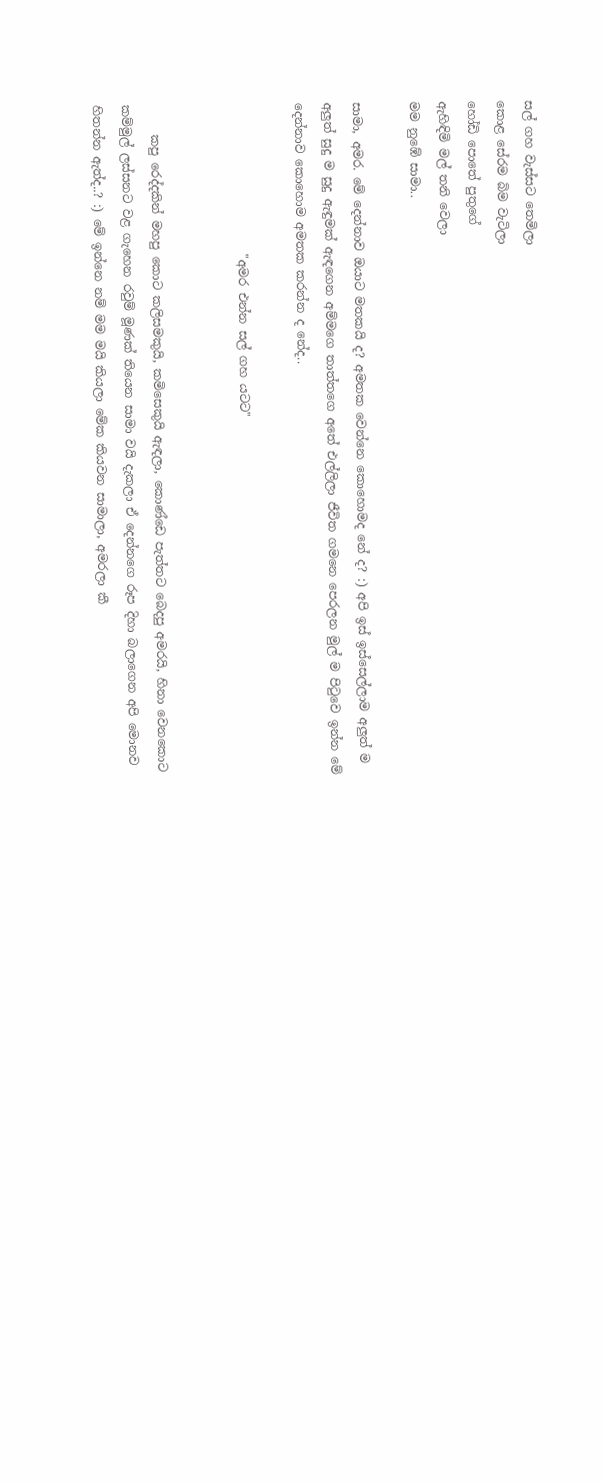සල් ගහ වැස්සට තෙමිලා
කොළ සේරම බිම වැටිලා
හෝඩි පොතේ පුතුගේ
ඇහිඳිමි මල් තනි වෙලා
මම නුඹේ සාමා..

සාමා, අමර. මේ දෙන්නාව ඔයාට මතකයි ද? අමතක වෙන්නෙ කොහොමද නේ ද? :) අපි ඉස් ඉස්සෙල්ලාම අලුත් ම අලුත් සුදු ම සුදු ඇඳුමක් ඇඳගෙන අම්මගෙ තාත්තගෙ අතේ එල්ලිලා ජීවිත ගමනෙ පෙරලන මුල් ම පිටුවෙ ඉන්න මේ දෙන්නාව කොහොම අමතක කරන්න ද නේද..

                         "අමර එන්න සල් ගහ යටට"


     කපු රෙද්දකින් මහපු කොට කලිසමකුයි, කමිසෙකුයි ඇඳලා, කොණ්ඩෙ පැත්තට බෙදපු අමරයි, හිනා වෙනකොට කම්මුල් ලස්සනට වළ ගැහෙන රවුම් මූණක් තියෙන සාමා වයි දැකලා ඒ දෙන්නගෙ රූප දිහා බලාගෙන අපි මොනව හිතන්න ඇත්ද..? :) මේ ඉන්නෙ නම් මම මයි කියලා මේක කියවන සාමාලා, අමරලා කී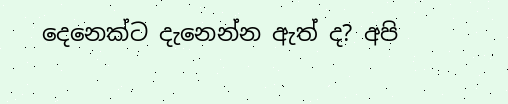දෙනෙක්ට දැනෙන්න ඇත් ද? අපි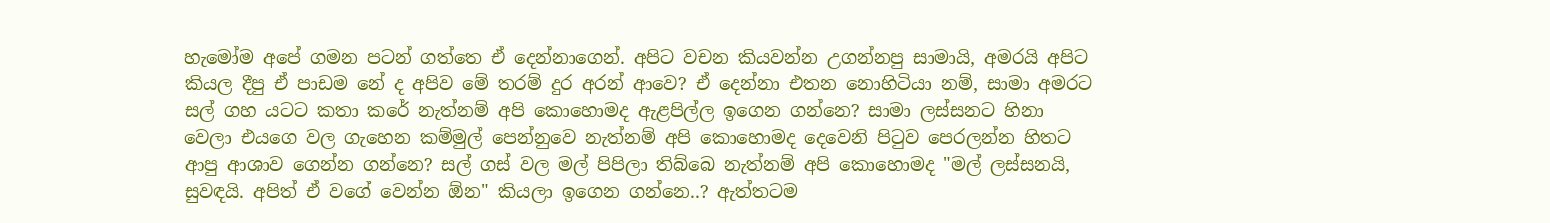හැමෝම අපේ ගමන පටන් ගත්තෙ ඒ දෙන්නාගෙන්. අපිට වචන කියවන්න උගන්නපු සාමායි, අමරයි අපිට කියල දීපු ඒ පාඩම නේ ද අපිව මේ තරම් දුර අරන් ආවෙ? ඒ දෙන්නා එතන නොහිටියා නම්, සාමා අමරට සල් ගහ යටට කතා කරේ නැත්නම් අපි කොහොමද ඇළපිල්ල ඉගෙන ගන්නෙ? සාමා ලස්සනට හිනා වෙලා එයගෙ වල ගැහෙන කම්මුල් පෙන්නුවෙ නැත්නම් අපි කොහොමද දෙවෙනි පිටුව පෙරලන්න හිතට ආපු ආශාව ගෙන්න ගන්නෙ? සල් ගස් වල මල් පිපිලා තිබ්බෙ නැත්නම් අපි කොහොමද "මල් ලස්සනයි, සුවඳයි. අපිත් ඒ වගේ වෙන්න ඕන" කියලා ඉගෙන ගන්නෙ..? ඇත්තටම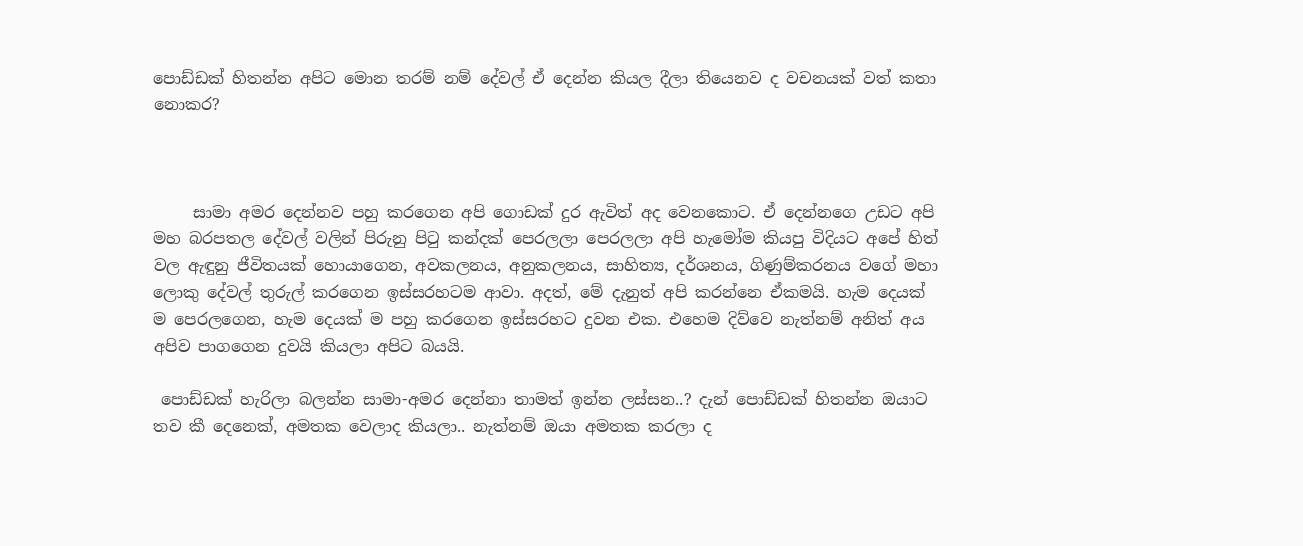පොඩ්ඩක් හිතන්න අපිට මොන තරම් නම් දේවල් ඒ දෙන්න කියල දීලා තියෙනව ද වචනයක් වත් කතා නොකර?



     සාමා අමර දෙන්නව පහු කරගෙන අපි ගොඩක් දුර ඇවිත් අද වෙනකොට. ඒ දෙන්නගෙ උඩට අපි මහ බරපතල දේවල් වලින් පිරුනු පිටු කන්දක් පෙරලලා පෙරලලා අපි හැමෝම කියපු විදියට අපේ හිත් වල ඇඳුනු ජීවිතයක් හොයාගෙන, අවකලනය, අනුකලනය, සාහිත්‍ය, දර්ශනය, ගිණුම්කරනය වගේ මහා ලොකු දේවල් තුරුල් කරගෙන ඉස්සරහටම ආවා. අදත්, මේ දැනුත් අපි කරන්නෙ ඒකමයි. හැම දෙයක් ම පෙරලගෙන, හැම දෙයක් ම පහු කරගෙන ඉස්සරහට දුවන එක. එහෙම දිව්වෙ නැත්නම් අනිත් අය අපිව පාගගෙන දුවයි කියලා අපිට බයයි.

 පොඩ්ඩක් හැරිලා බලන්න සාමා-අමර දෙන්නා තාමත් ඉන්න ලස්සන..? දැන් පොඩ්ඩක් හිතන්න ඔයාට තව කී දෙනෙක්, අමතක වෙලාද කියලා.. නැත්නම් ඔයා අමතක කරලා ද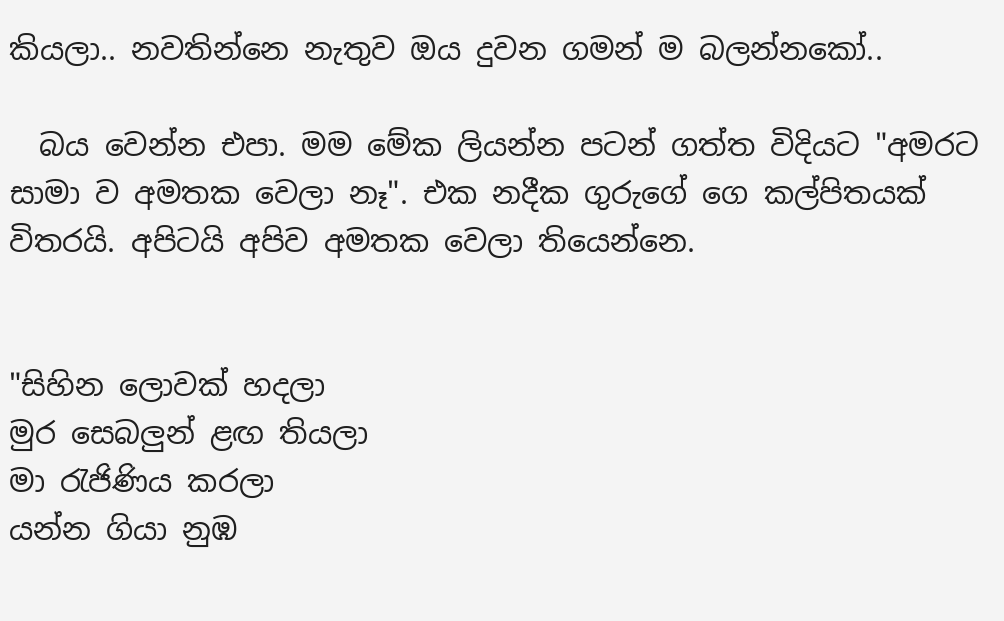කියලා.. නවතින්නෙ නැතුව ඔය දුවන ගමන් ම බලන්නකෝ..

  බය වෙන්න එපා. මම මේක ලියන්න පටන් ගත්ත විදියට "අමරට සාමා ව අමතක වෙලා නෑ". එක නදීක ගුරුගේ ගෙ කල්පිතයක් විතරයි. අපිටයි අපිව අමතක වෙලා තියෙන්නෙ.


"සිහින ලොවක් හදලා
මුර සෙබලුන් ළඟ තියලා
මා රැජිණිය කරලා
යන්න ගියා නුඹ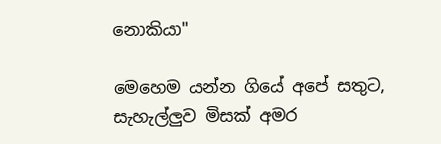නොකියා"

මෙහෙම යන්න ගියේ අපේ සතුට, සැහැල්ලුව මිසක් අමර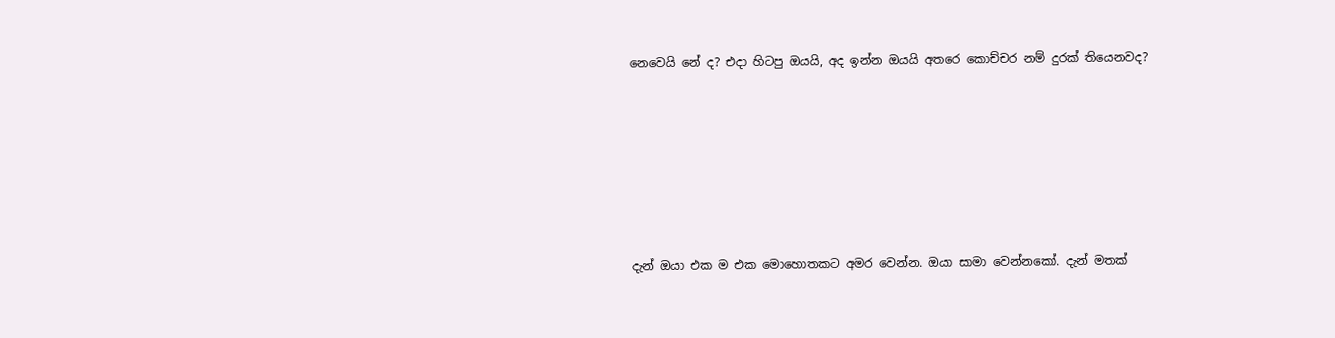නෙවෙයි නේ ද? එදා හිටපු ඔයයි, අද ඉන්න ඔයයි අතරෙ කොච්චර නම් දුරක් තියෙනවද?







දැන් ඔයා එක ම එක මොහොතකට අමර වෙන්න. ඔයා සාමා වෙන්නකෝ. දැන් මතක්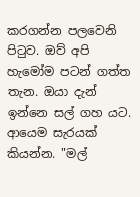කරගන්න පලවෙනි පිටුව. ඔව් අපි හැමෝම පටන් ගත්ත තැන. ඔයා දැන් ඉන්නෙ සල් ගහ යට. ආයෙම සැරයක් කියන්න. "මල්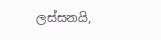ලස්සනයි,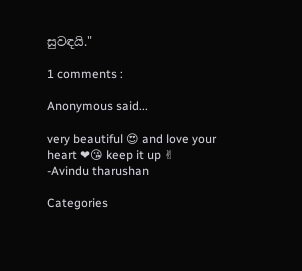සුවඳයි."

1 comments :

Anonymous said...

very beautiful 😍 and love your heart ❤😘 keep it up ✌
-Avindu tharushan

Categories